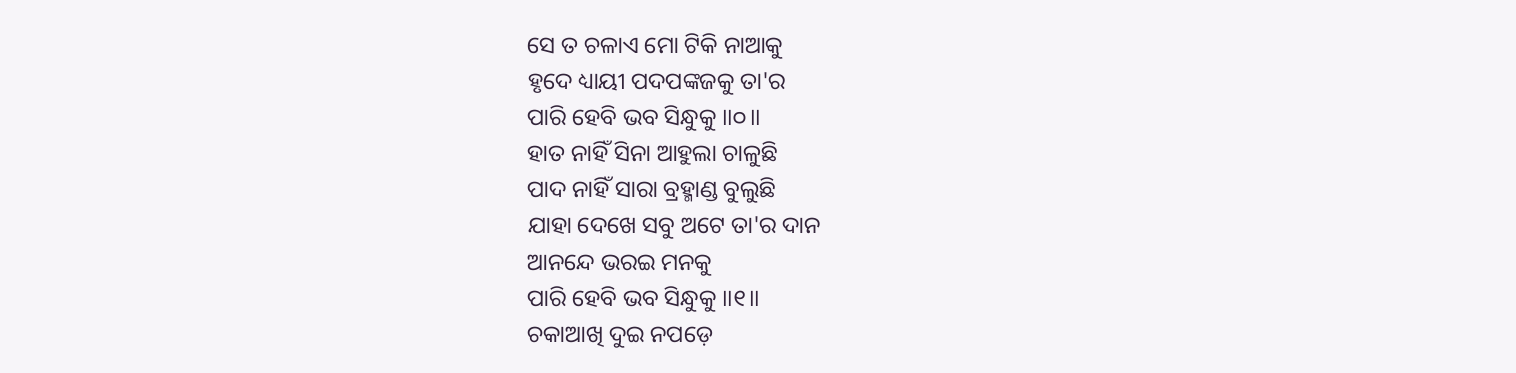ସେ ତ ଚଳାଏ ମୋ ଟିକି ନାଆକୁ
ହୃଦେ ଧ୍ୟାୟୀ ପଦପଙ୍କଜକୁ ତା'ର
ପାରି ହେବି ଭବ ସିନ୍ଧୁକୁ ॥୦॥
ହାତ ନାହିଁ ସିନା ଆହୁଲା ଚାଳୁଛି
ପାଦ ନାହିଁ ସାରା ବ୍ରହ୍ମାଣ୍ଡ ବୁଲୁଛି
ଯାହା ଦେଖେ ସବୁ ଅଟେ ତା'ର ଦାନ
ଆନନ୍ଦେ ଭରଇ ମନକୁ
ପାରି ହେବି ଭବ ସିନ୍ଧୁକୁ ॥୧॥
ଚକାଆଖି ଦୁଇ ନପଡ଼େ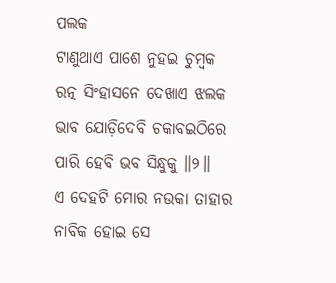ପଲକ
ଟାଣୁଥାଏ ପାଶେ ନୁହଇ ଚୁମ୍ବକ
ରତ୍ନ ସିଂହାସନେ ଦେଖାଏ ଝଲକ
ଭାବ ଯୋଡ଼ିଦେବି ଚକାବଇଠିରେ
ପାରି ହେବି ଭବ ସିନ୍ଧୁକୁ ॥୨॥
ଏ ଦେହଟି ମୋର ନଉକା ତାହାର
ନାବିକ ହୋଇ ସେ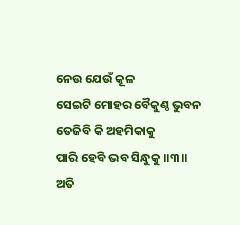ନେଉ ଯେଉଁ କୂଳ
ସେଇଟି ମୋହର ବୈକୁଣ୍ଠ ଭୁବନ
ତେଜିବି କି ଅହମିକାକୁ
ପାରି ହେବି ଭବ ସିନ୍ଧୁକୁ ॥୩॥
ଅତି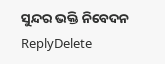ସୁନ୍ଦର ଭକ୍ତି ନିବେଦନ
ReplyDelete